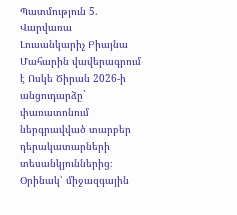Պատմություն 5. Վարվառա
Լուսանկարիչ Բիայնա Մահարին վավերագրում է Ոսկե Ծիրան 2026-ի անցուդարձը` փառատոնում ներգրավված տարբեր դերակատարների տեսանկյուններից։ Օրինակ՝ միջազգային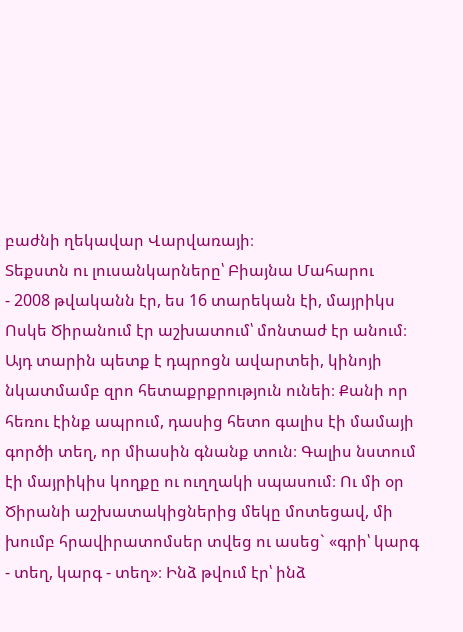բաժնի ղեկավար Վարվառայի։
Տեքստն ու լուսանկարները՝ Բիայնա Մահարու
- 2008 թվականն էր, ես 16 տարեկան էի, մայրիկս Ոսկե Ծիրանում էր աշխատում՝ մոնտաժ էր անում։ Այդ տարին պետք է դպրոցն ավարտեի, կինոյի նկատմամբ զրո հետաքրքրություն ունեի։ Քանի որ հեռու էինք ապրում, դասից հետո գալիս էի մամայի գործի տեղ, որ միասին գնանք տուն։ Գալիս նստում էի մայրիկիս կողքը ու ուղղակի սպասում։ Ու մի օր Ծիրանի աշխատակիցներից մեկը մոտեցավ, մի խումբ հրավիրատոմսեր տվեց ու ասեց` «գրի՝ կարգ - տեղ, կարգ - տեղ»։ Ինձ թվում էր՝ ինձ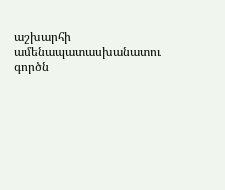աշխարհի ամենապատասխանատու գործն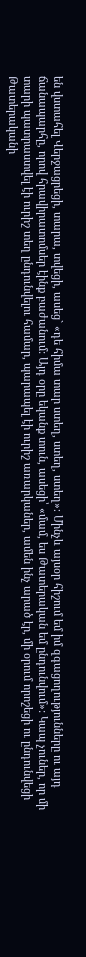են վստահել Վերջացրեցի, տարա, տվեցի, ասեց` «դե հիմա տար ստեղ, ստեղ, ստեղ»։ Մինչև այսօր հիշում եմ իմ զգացողությունները ու այդ ճանապարհը, որով հրավիրատոմսեր էինք բաժանում: Այդ օրը եկանք տուն, ասեցի՝ «մամ, ես Թատերական եմ ընդունվում»: Կապ չուներ, որ մի տարի պատրաստվել էի ուրիշ տեղ ընդունվելու համար, պարապել էի ուրիշ առարկաներ, ամեն ինչ արած էր, մի օրում որոշեցի ու ընդունվեցի Թատերականի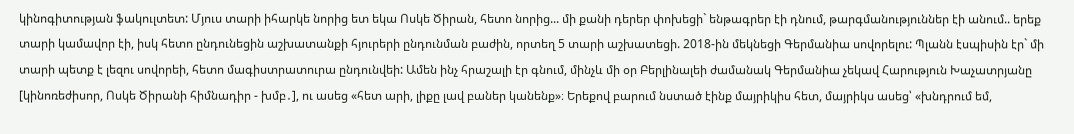կինոգիտության ֆակուլտետ: Մյուս տարի իհարկե նորից ետ եկա Ոսկե Ծիրան, հետո նորից... մի քանի դերեր փոխեցի` ենթագրեր էի դնում, թարգմանություններ էի անում.. երեք տարի կամավոր էի, իսկ հետո ընդունեցին աշխատանքի հյուրերի ընդունման բաժին, որտեղ 5 տարի աշխատեցի. 2018-ին մեկնեցի Գերմանիա սովորելու: Պլանն էսպիսին էր` մի տարի պետք է լեզու սովորեի, հետո մագիստրատուրա ընդունվեի: Ամեն ինչ հրաշալի էր գնում, մինչև մի օր Բերլինալեի ժամանակ Գերմանիա չեկավ Հարություն Խաչատրյանը [կինոռեժիսոր, Ոսկե Ծիրանի հիմնադիր - խմբ․], ու ասեց «հետ արի, լիքը լավ բաներ կանենք»։ Երեքով բարում նստած էինք մայրիկիս հետ, մայրիկս ասեց՝ «խնդրում եմ,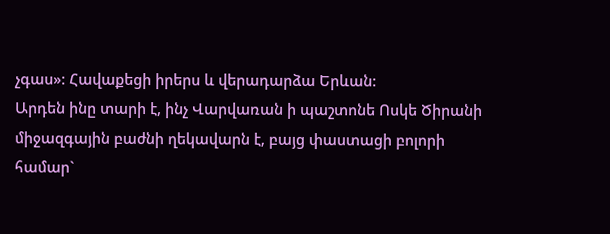չգաս»: Հավաքեցի իրերս և վերադարձա Երևան:
Արդեն ինը տարի է, ինչ Վարվառան ի պաշտոնե Ոսկե Ծիրանի միջազգային բաժնի ղեկավարն է, բայց փաստացի բոլորի համար`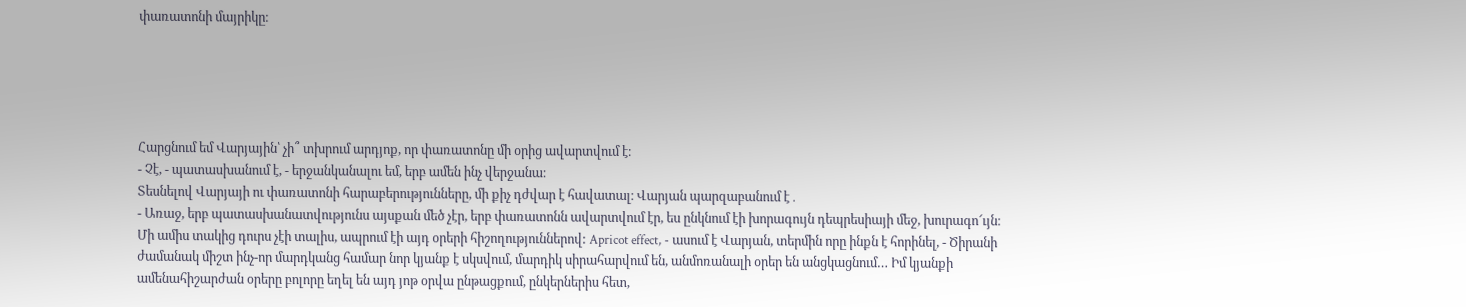փառատոնի մայրիկը։





Հարցնում եմ Վարյային՝ չի՞ տխրում արդյոք, որ փառատոնը մի օրից ավարտվում է։
- Չէ, - պատասխանում է, - երջանկանալու եմ, երբ ամեն ինչ վերջանա։
Տեսնելով Վարյայի ու փառատոնի հարաբերությունները, մի քիչ դժվար է հավատալ։ Վարյան պարզաբանում է․
- Առաջ, երբ պատասխանատվությունս այսքան մեծ չէր, երբ փառատոնն ավարտվում էր, ես ընկնում էի խորագույն դեպրեսիայի մեջ, խուրագո՜ւյն։ Մի ամիս տակից դուրս չէի տալիս, ապրում էի այդ օրերի հիշողություններով: Apricot effect, - ասում է Վարյան, տերմին որը ինքն է հորինել, - Ծիրանի ժամանակ միշտ ինչ-որ մարդկանց համար նոր կյանք է սկսվում, մարդիկ սիրահարվում են, անմոռանալի օրեր են անցկացնում… Իմ կյանքի ամենահիշարժան օրերը բոլորը եղել են այդ յոթ օրվա ընթացքում, ընկերներիս հետ,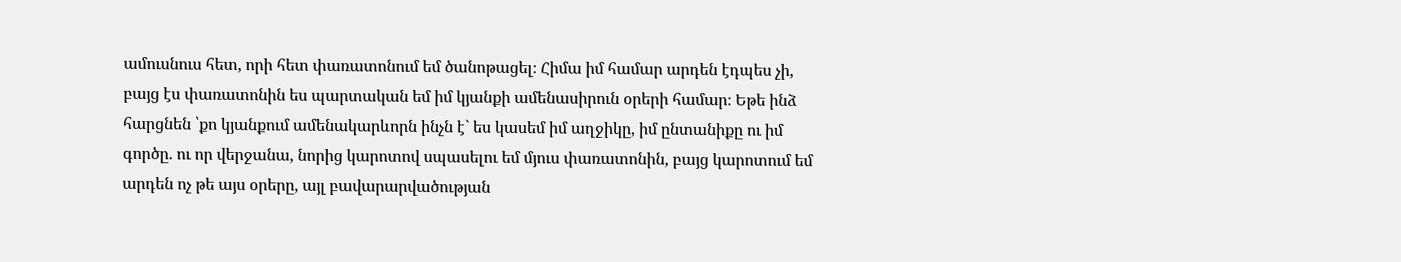ամուսնուս հետ, որի հետ փառատոնում եմ ծանոթացել։ Հիմա իմ համար արդեն էդպես չի, բայց էս փառատոնին ես պարտական եմ իմ կյանքի ամենասիրուն օրերի համար։ Եթե ինձ հարցնեն ՝քո կյանքում ամենակարևորն ինչն է` ես կասեմ իմ աղջիկը, իմ ընտանիքը ու իմ գործը. ու որ վերջանա, նորից կարոտով սպասելու եմ մյուս փառատոնին, բայց կարոտում եմ արդեն ոչ թե այս օրերը, այլ բավարարվածության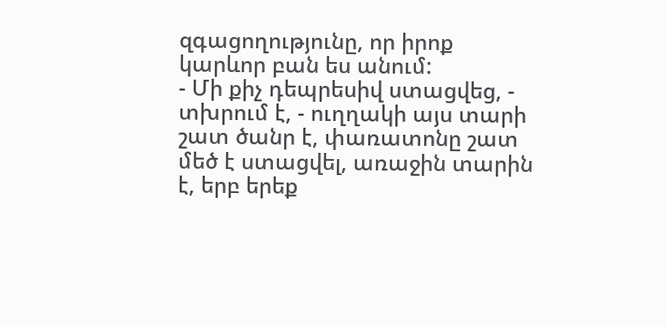զգացողությունը, որ իրոք կարևոր բան ես անում:
- Մի քիչ դեպրեսիվ ստացվեց, - տխրում է, - ուղղակի այս տարի շատ ծանր է, փառատոնը շատ մեծ է ստացվել, առաջին տարին է, երբ երեք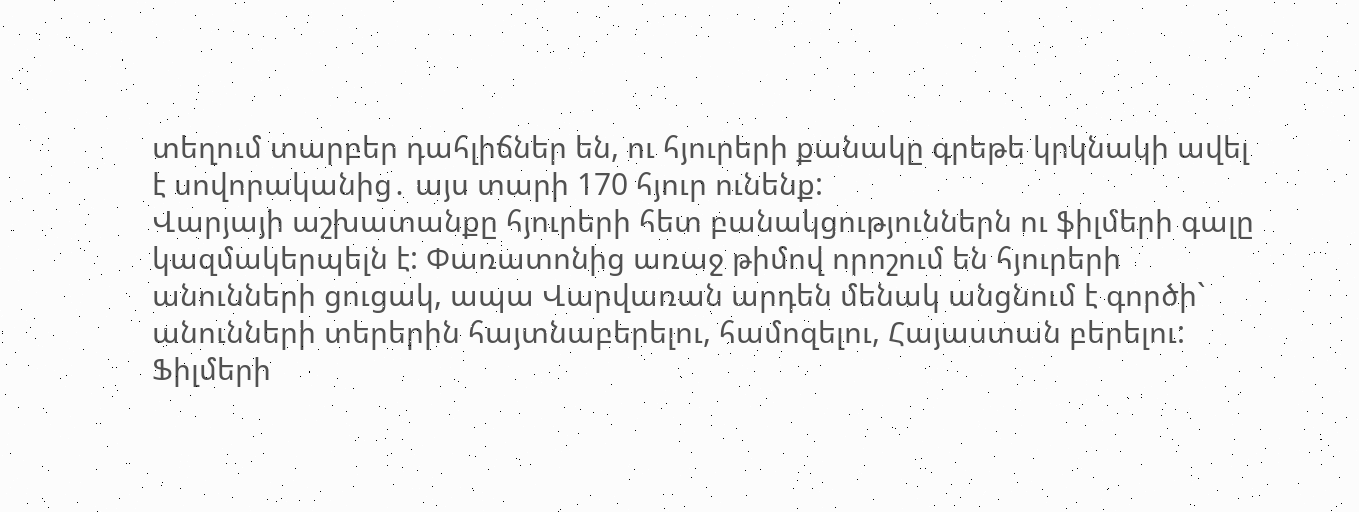տեղում տարբեր դահլիճներ են, ու հյուրերի քանակը գրեթե կրկնակի ավել է սովորականից․ այս տարի 170 հյուր ունենք:
Վարյայի աշխատանքը հյուրերի հետ բանակցություններն ու ֆիլմերի գալը կազմակերպելն է: Փառատոնից առաջ թիմով որոշում են հյուրերի անունների ցուցակ, ապա Վարվառան արդեն մենակ անցնում է գործի` անունների տերերին հայտնաբերելու, համոզելու, Հայաստան բերելու: Ֆիլմերի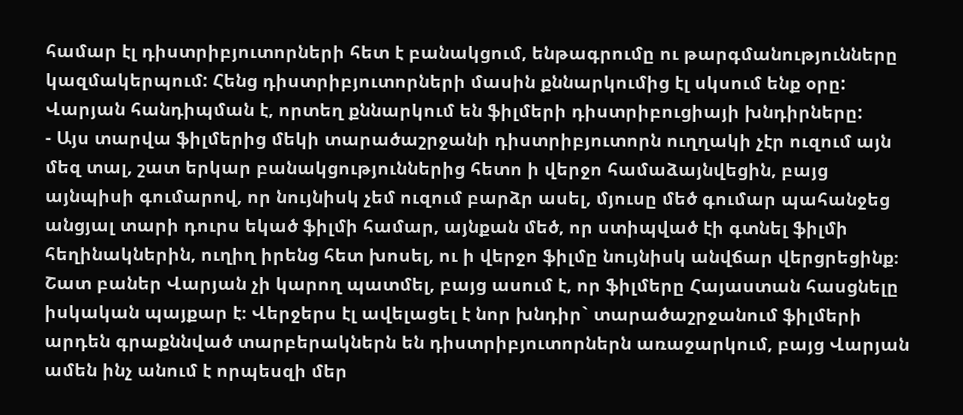համար էլ դիստրիբյուտորների հետ է բանակցում, ենթագրումը ու թարգմանությունները կազմակերպում: Հենց դիստրիբյուտորների մասին քննարկումից էլ սկսում ենք օրը: Վարյան հանդիպման է, որտեղ քննարկում են ֆիլմերի դիստրիբուցիայի խնդիրները:
- Այս տարվա ֆիլմերից մեկի տարածաշրջանի դիստրիբյուտորն ուղղակի չէր ուզում այն մեզ տալ, շատ երկար բանակցություններից հետո ի վերջո համաձայնվեցին, բայց այնպիսի գումարով, որ նույնիսկ չեմ ուզում բարձր ասել, մյուսը մեծ գումար պահանջեց անցյալ տարի դուրս եկած ֆիլմի համար, այնքան մեծ, որ ստիպված էի գտնել ֆիլմի հեղինակներին, ուղիղ իրենց հետ խոսել, ու ի վերջո ֆիլմը նույնիսկ անվճար վերցրեցինք։
Շատ բաներ Վարյան չի կարող պատմել, բայց ասում է, որ ֆիլմերը Հայաստան հասցնելը իսկական պայքար է։ Վերջերս էլ ավելացել է նոր խնդիր` տարածաշրջանում ֆիլմերի արդեն գրաքննված տարբերակներն են դիստրիբյուտորներն առաջարկում, բայց Վարյան ամեն ինչ անում է որպեսզի մեր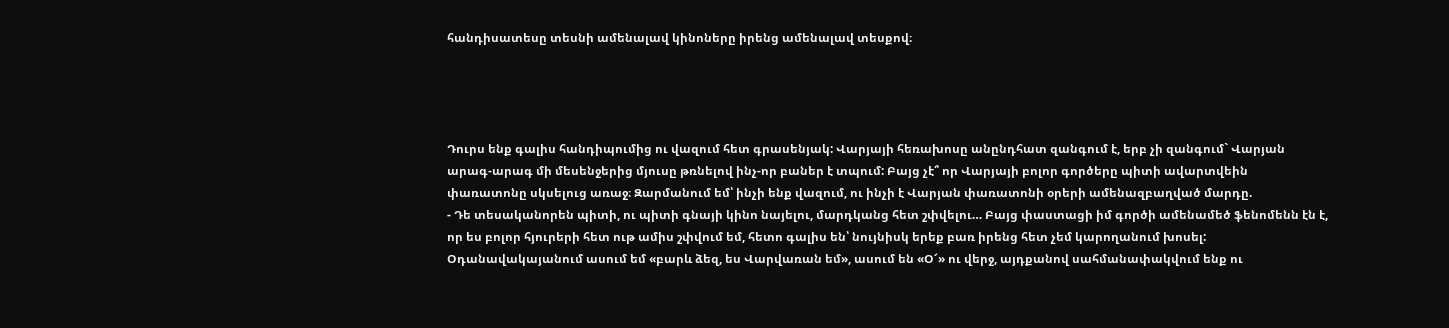հանդիսատեսը տեսնի ամենալավ կինոները իրենց ամենալավ տեսքով։




Դուրս ենք գալիս հանդիպումից ու վազում հետ գրասենյակ: Վարյայի հեռախոսը անընդհատ զանգում է, երբ չի զանգում` Վարյան արագ-արագ մի մեսենջերից մյուսը թռնելով ինչ-որ բաներ է տպում: Բայց չէ՞ որ Վարյայի բոլոր գործերը պիտի ավարտվեին փառատոնը սկսելուց առաջ։ Զարմանում եմ՝ ինչի ենք վազում, ու ինչի է Վարյան փառատոնի օրերի ամենազբաղված մարդը.
- Դե տեսականորեն պիտի, ու պիտի գնայի կինո նայելու, մարդկանց հետ շփվելու… Բայց փաստացի իմ գործի ամենամեծ ֆենոմենն էն է, որ ես բոլոր հյուրերի հետ ութ ամիս շփվում եմ, հետո գալիս են՝ նույնիսկ երեք բառ իրենց հետ չեմ կարողանում խոսել: Օդանավակայանում ասում եմ «բարև ձեզ, ես Վարվառան եմ», ասում են «Օ՜» ու վերջ, այդքանով սահմանափակվում ենք ու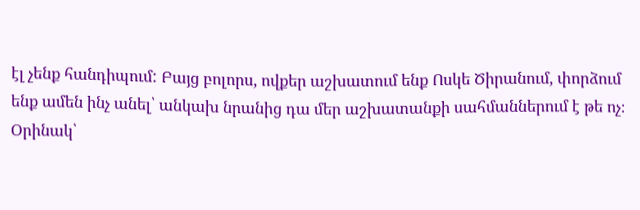էլ չենք հանդիպում: Բայց բոլորս, ովքեր աշխատում ենք Ոսկե Ծիրանում, փորձում ենք ամեն ինչ անել՝ անկախ նրանից դա մեր աշխատանքի սահմաններում է թե ոչ։ Օրինակ՝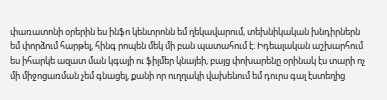փառատոնի օրերին ես ինֆո կենտրոնն եմ ղեկավարում, տեխնիկական խնդիրներն եմ փորձում հարթել, հինգ րոպեն մեկ մի բան պատահում է։ Իդեալական աշխարհում ես իհարկե ազատ ման կգայի ու ֆիլմեր կնայեի, բայց փոխարենը օրինակ էս տարի ոչ մի միջոցառման չեմ գնացել, քանի որ ուղղակի վախենում եմ դուրս գալ էստեղից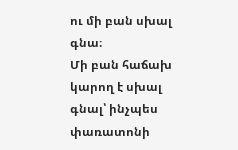ու մի բան սխալ գնա։
Մի բան հաճախ կարող է սխալ գնալ՝ ինչպես փառատոնի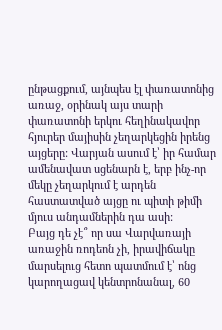ընթացքում, այնպես էլ փառատոնից առաջ, օրինակ այս տարի փառատոնի երկու հեղինակավոր հյուրեր մայիսին չեղարկեցին իրենց այցերը: Վարյան ասում է՝ իր համար ամենավատ սցենարն է, երբ ինչ-որ մեկը չեղարկում է արդեն հաստատված այցը ու պիտի թիմի մյուս անդամներին դա ասի:
Բայց դե չէ՞ որ սա Վարվառայի առաջին ռոդեոն չի, իրավիճակը մարսելուց հետո պատմում է՝ ոնց կարողացավ կենտրոնանալ, 60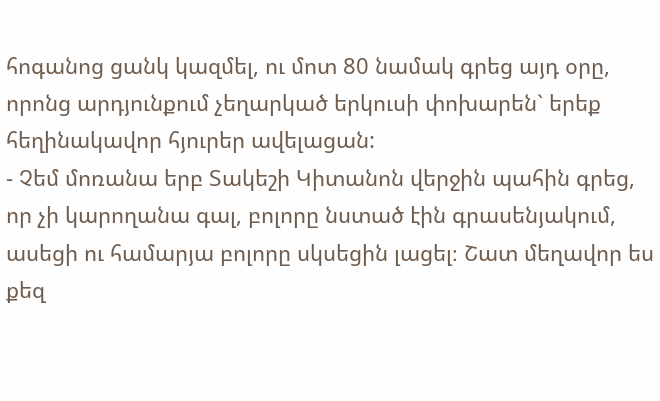հոգանոց ցանկ կազմել, ու մոտ 80 նամակ գրեց այդ օրը, որոնց արդյունքում չեղարկած երկուսի փոխարեն` երեք հեղինակավոր հյուրեր ավելացան:
- Չեմ մոռանա երբ Տակեշի Կիտանոն վերջին պահին գրեց, որ չի կարողանա գալ, բոլորը նստած էին գրասենյակում, ասեցի ու համարյա բոլորը սկսեցին լացել։ Շատ մեղավոր ես քեզ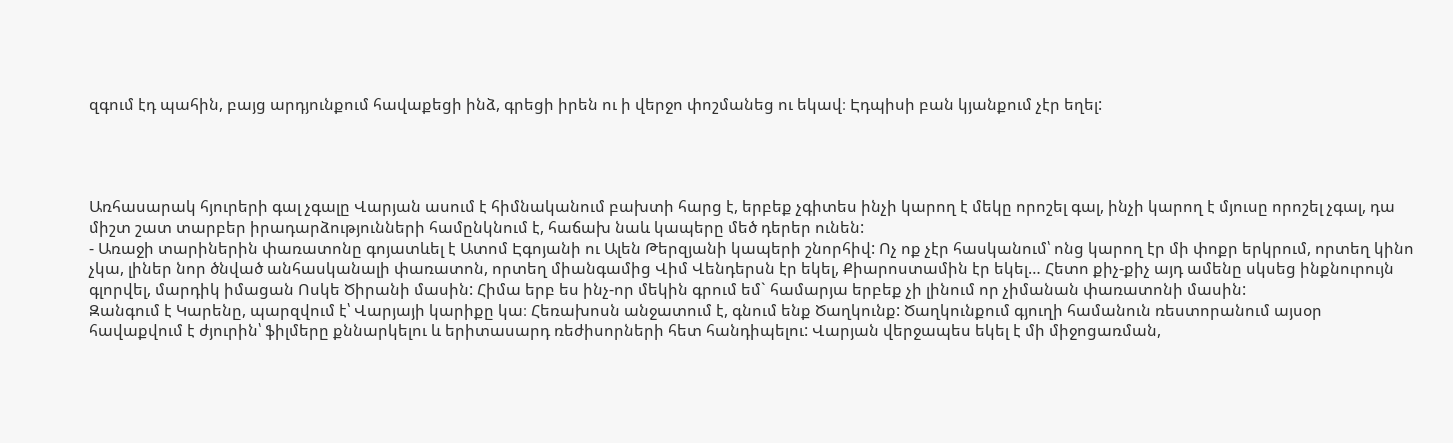զգում էդ պահին, բայց արդյունքում հավաքեցի ինձ, գրեցի իրեն ու ի վերջո փոշմանեց ու եկավ։ Էդպիսի բան կյանքում չէր եղել:




Առհասարակ հյուրերի գալ չգալը Վարյան ասում է հիմնականում բախտի հարց է, երբեք չգիտես ինչի կարող է մեկը որոշել գալ, ինչի կարող է մյուսը որոշել չգալ, դա միշտ շատ տարբեր իրադարձությունների համընկնում է, հաճախ նաև կապերը մեծ դերեր ունեն:
- Առաջի տարիներին փառատոնը գոյատևել է Ատոմ Էգոյանի ու Ալեն Թերզյանի կապերի շնորհիվ: Ոչ ոք չէր հասկանում՝ ոնց կարող էր մի փոքր երկրում, որտեղ կինո չկա, լիներ նոր ծնված անհասկանալի փառատոն, որտեղ միանգամից Վիմ Վենդերսն էր եկել, Քիարոստամին էր եկել… Հետո քիչ-քիչ այդ ամենը սկսեց ինքնուրույն գլորվել, մարդիկ իմացան Ոսկե Ծիրանի մասին: Հիմա երբ ես ինչ-որ մեկին գրում եմ` համարյա երբեք չի լինում որ չիմանան փառատոնի մասին:
Զանգում է Կարենը, պարզվում է՝ Վարյայի կարիքը կա։ Հեռախոսն անջատում է, գնում ենք Ծաղկունք: Ծաղկունքում գյուղի համանուն ռեստորանում այսօր հավաքվում է ժյուրին՝ ֆիլմերը քննարկելու և երիտասարդ ռեժիսորների հետ հանդիպելու: Վարյան վերջապես եկել է մի միջոցառման,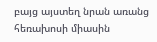բայց այստեղ նրան առանց հեռախոսի միասին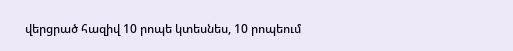վերցրած հազիվ 10 րոպե կտեսնես, 10 րոպեում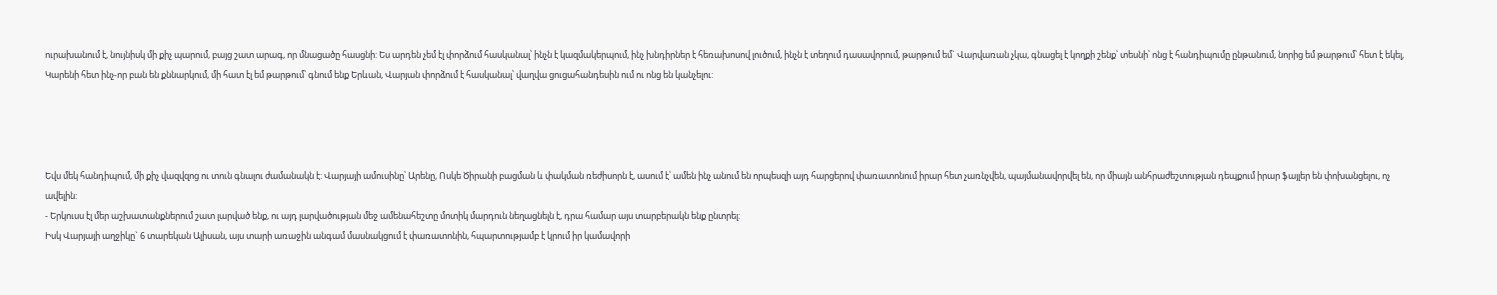ուրախանում է, նույնիսկ մի քիչ պարում, բայց շատ արագ, որ մնացածը հասցնի: Ես արդեն չեմ էլ փորձում հասկանալ՝ ինչն է կազմակերպում, ինչ խնդիրներ է հեռախոսով լուծում, ինչն է տեղում դասավորում, թարթում եմ` Վարվառան չկա, գնացել է կողքի շենք՝ տեսնի՝ ոնց է հանդիպումը ընթանում, նորից եմ թարթում՝ հետ է եկել, Կարենի հետ ինչ-որ բան են քննարկում, մի հատ էլ եմ թարթում՝ գնում ենք Երևան, Վարյան փորձում է հասկանալ՝ վաղվա ցուցահանդեսին ում ու ոնց են կանչելու:




Եվս մեկ հանդիպում, մի քիչ վազվզոց ու տուն գնալու ժամանակն է: Վարյայի ամուսինը՝ Արենը, Ոսկե Ծիրանի բացման և փակման ռեժիսորն է, ասում է՝ ամեն ինչ անում են որպեսզի այդ հարցերով փառատոնում իրար հետ չառնչվեն, պայմանավորվել են, որ միայն անհրաժեշտության դեպքում իրար ֆայլեր են փոխանցելու, ոչ ավելին:
- Երկուսս էլ մեր աշխատանքներում շատ լարված ենք, ու այդ լարվածության մեջ ամենահեշտը մոտիկ մարդուն նեղացնելն է, դրա համար այս տարբերակն ենք ընտրել:
Իսկ Վարյայի աղջիկը` 6 տարեկան Ալիսան, այս տարի առաջին անգամ մասնակցում է փառատոնին, հպարտությամբ է կրում իր կամավորի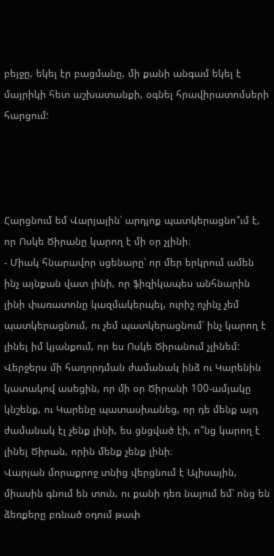բեյջը, եկել էր բացմանը, մի քանի անգամ եկել է մայրիկի հետ աշխատանքի, օգնել հրավիրատոմսերի հարցում:




Հարցնում եմ Վարյային՝ արդյոք պատկերացնո՞ւմ է, որ Ոսկե Ծիրանը կարող է մի օր չլինի։
- Միակ հնարավոր սցենարը՝ որ մեր երկրում ամեն ինչ այնքան վատ լինի, որ ֆիզիկապես անհնարին լինի փառատոնը կազմակերպել, ուրիշ ոչինչ չեմ պատկերացնում, ու չեմ պատկերացնում՝ ինչ կարող է լինել իմ կյանքում, որ ես Ոսկե Ծիրանում չլինեմ: Վերջերս մի հաղորդման ժամանակ ինձ ու Կարենին կատակով ասեցին, որ մի օր Ծիրանի 100-ամյակը կնշենք, ու Կարենը պատասխանեց, որ դե մենք այդ ժամանակ էլ չենք լինի, ես ցնցված էի, ո՞նց կարող է լինել Ծիրան, որին մենք չենք լինի։
Վարյան մորաքրոջ տնից վերցնում է Ալիսային, միասին գնում են տուն, ու քանի դեռ նայում եմ՝ ոնց են ձեռքերը բռնած օդում թափ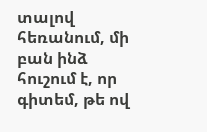տալով հեռանում, մի բան ինձ հուշում է, որ գիտեմ, թե ով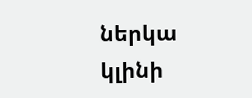ներկա կլինի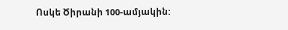Ոսկե Ծիրանի 100-ամյակին: